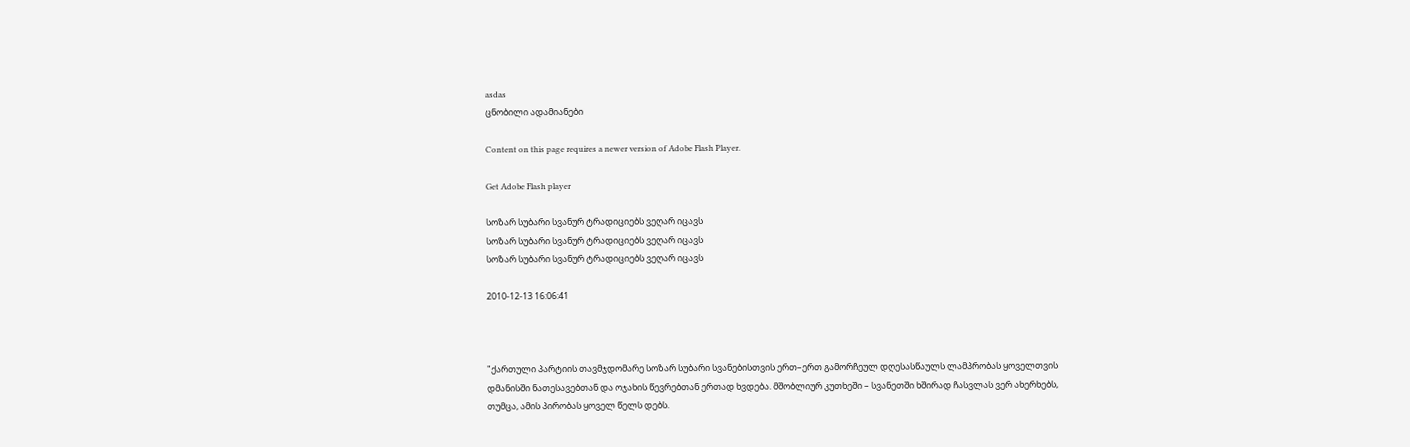asdas
ცნობილი ადამიანები

Content on this page requires a newer version of Adobe Flash Player.

Get Adobe Flash player

სოზარ სუბარი სვანურ ტრადიციებს ვეღარ იცავს
სოზარ სუბარი სვანურ ტრადიციებს ვეღარ იცავს
სოზარ სუბარი სვანურ ტრადიციებს ვეღარ იცავს

2010-12-13 16:06:41



"ქართული პარტიის თავმჯდომარე სოზარ სუბარი სვანებისთვის ერთ–ერთ გამორჩეულ დღესასწაულს ლამპრობას ყოველთვის დმანისში ნათესავებთან და ოჯახის წევრებთან ერთად ხვდება. მშობლიურ კუთხეში – სვანეთში ხშირად ჩასვლას ვერ ახერხებს, თუმცა, ამის პირობას ყოველ წელს დებს.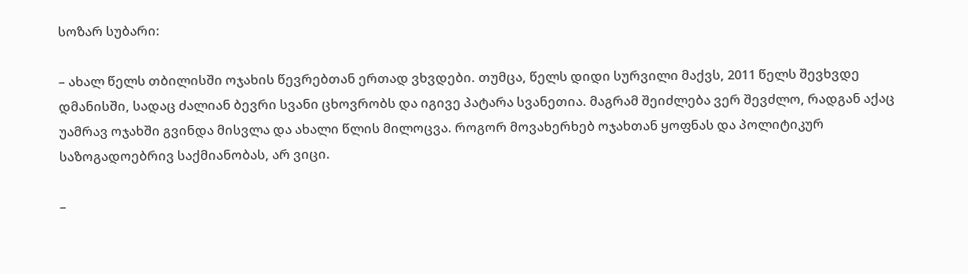სოზარ სუბარი:

– ახალ წელს თბილისში ოჯახის წევრებთან ერთად ვხვდები. თუმცა, წელს დიდი სურვილი მაქვს, 2011 წელს შევხვდე დმანისში, სადაც ძალიან ბევრი სვანი ცხოვრობს და იგივე პატარა სვანეთია. მაგრამ შეიძლება ვერ შევძლო, რადგან აქაც უამრავ ოჯახში გვინდა მისვლა და ახალი წლის მილოცვა. როგორ მოვახერხებ ოჯახთან ყოფნას და პოლიტიკურ საზოგადოებრივ საქმიანობას, არ ვიცი.

–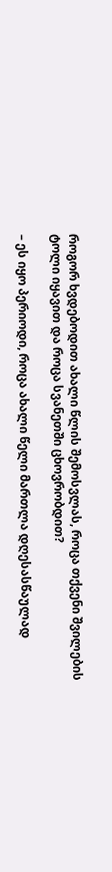როგორ ხვდებოდით ახალი წლის შემოსვლას, როცა თქვენი შვილების ტოლი იყავით და როცა სვანეთში ცხოვრობდით?

– ეს იყო პერიოდი, როცა ახალი წელი მართლა დღესასწაულად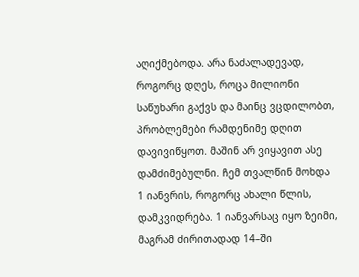აღიქმებოდა. არა ნაძალადევად, როგორც დღეს, როცა მილიონი საწუხარი გაქვს და მაინც ვცდილობთ, პრობლემები რამდენიმე დღით დავივიწყოთ. მაშინ არ ვიყავით ასე დამძიმებულნი. ჩემ თვალწინ მოხდა 1 იანვრის, როგორც ახალი წლის, დამკვიდრება. 1 იანვარსაც იყო ზეიმი, მაგრამ ძირითადად 14–ში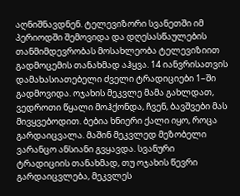აღნიშნავდნენ. ტელევიზორი სვანეთში იმ პერიოდში შემოვიდა და დღესასწაულების თანმიმდევრობას მოსახლეობა ტელევიზიით გადმოცემის თანახმად აჰყვა. 14 იანვრისათვის დამახასიათებელი ძველი ტრადიციები 1–ში გადმოვიდა. ოჯახის მეკვლე მამა გახლდათ, ვედროთი წყალი მოჰქონდა, ჩვენ, ბავშვები მას მივყვებოდით. ბებია ხნიერი ქალი იყო, როცა გარდაიცვალა. მაშინ მეკვლედ მეზობელი ვარანცო ანსიანი გვყავდა. სვანური ტრადიციის თანახმად, თუ ოჯახის წევრი გარდაიცვლება, მეკვლეს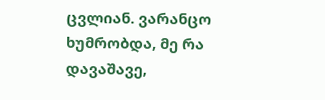ცვლიან. ვარანცო ხუმრობდა, მე რა დავაშავე,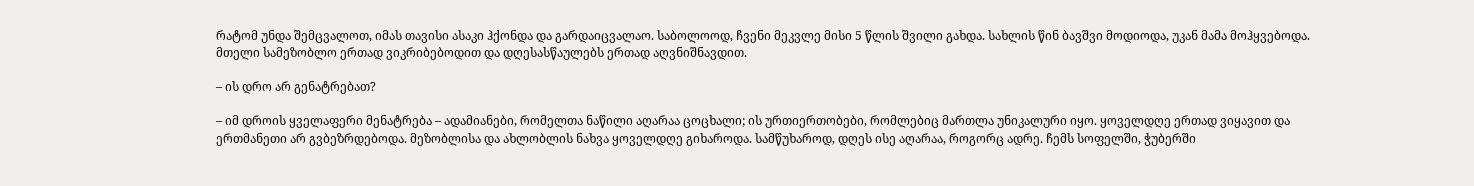რატომ უნდა შემცვალოთ, იმას თავისი ასაკი ჰქონდა და გარდაიცვალაო. საბოლოოდ, ჩვენი მეკვლე მისი 5 წლის შვილი გახდა. სახლის წინ ბავშვი მოდიოდა, უკან მამა მოჰყვებოდა. მთელი სამეზობლო ერთად ვიკრიბებოდით და დღესასწაულებს ერთად აღვნიშნავდით.

– ის დრო არ გენატრებათ?

– იმ დროის ყველაფერი მენატრება – ადამიანები, რომელთა ნაწილი აღარაა ცოცხალი; ის ურთიერთობები, რომლებიც მართლა უნიკალური იყო. ყოველდღე ერთად ვიყავით და ერთმანეთი არ გვბეზრდებოდა. მეზობლისა და ახლობლის ნახვა ყოველდღე გიხაროდა. სამწუხაროდ, დღეს ისე აღარაა, როგორც ადრე. ჩემს სოფელში, ჭუბერში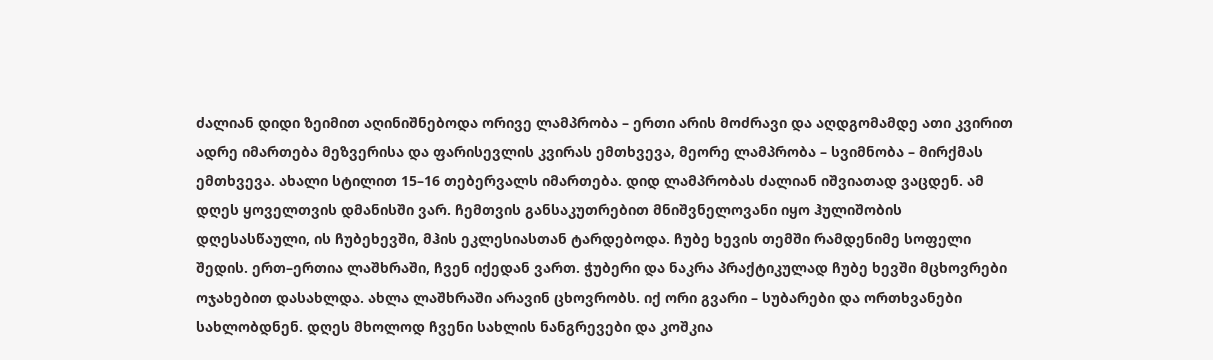ძალიან დიდი ზეიმით აღინიშნებოდა ორივე ლამპრობა – ერთი არის მოძრავი და აღდგომამდე ათი კვირით ადრე იმართება მეზვერისა და ფარისევლის კვირას ემთხვევა, მეორე ლამპრობა – სვიმნობა – მირქმას ემთხვევა. ახალი სტილით 15–16 თებერვალს იმართება. დიდ ლამპრობას ძალიან იშვიათად ვაცდენ. ამ დღეს ყოველთვის დმანისში ვარ. ჩემთვის განსაკუთრებით მნიშვნელოვანი იყო ჰულიშობის დღესასწაული, ის ჩუბეხევში, მჰის ეკლესიასთან ტარდებოდა. ჩუბე ხევის თემში რამდენიმე სოფელი შედის. ერთ–ერთია ლაშხრაში, ჩვენ იქედან ვართ. ჭუბერი და ნაკრა პრაქტიკულად ჩუბე ხევში მცხოვრები ოჯახებით დასახლდა. ახლა ლაშხრაში არავინ ცხოვრობს. იქ ორი გვარი – სუბარები და ორთხვანები სახლობდნენ. დღეს მხოლოდ ჩვენი სახლის ნანგრევები და კოშკია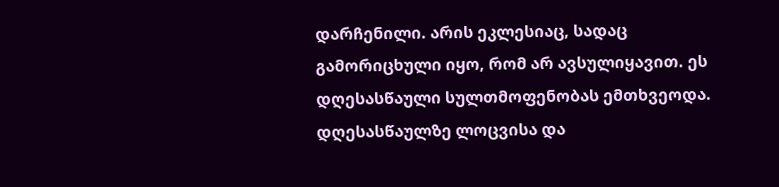დარჩენილი. არის ეკლესიაც, სადაც გამორიცხული იყო, რომ არ ავსულიყავით. ეს დღესასწაული სულთმოფენობას ემთხვეოდა. დღესასწაულზე ლოცვისა და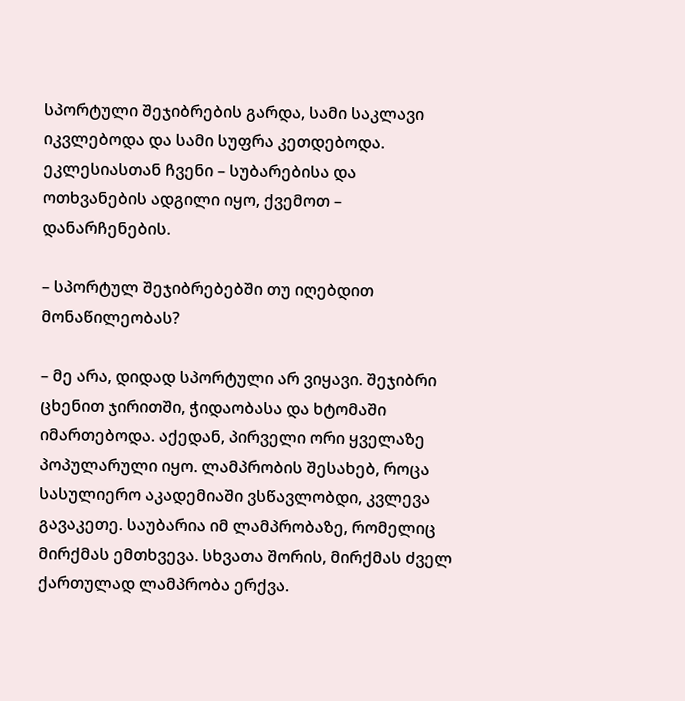სპორტული შეჯიბრების გარდა, სამი საკლავი იკვლებოდა და სამი სუფრა კეთდებოდა. ეკლესიასთან ჩვენი – სუბარებისა და ოთხვანების ადგილი იყო, ქვემოთ – დანარჩენების.

– სპორტულ შეჯიბრებებში თუ იღებდით მონაწილეობას?

– მე არა, დიდად სპორტული არ ვიყავი. შეჯიბრი ცხენით ჯირითში, ჭიდაობასა და ხტომაში იმართებოდა. აქედან, პირველი ორი ყველაზე პოპულარული იყო. ლამპრობის შესახებ, როცა სასულიერო აკადემიაში ვსწავლობდი, კვლევა გავაკეთე. საუბარია იმ ლამპრობაზე, რომელიც მირქმას ემთხვევა. სხვათა შორის, მირქმას ძველ ქართულად ლამპრობა ერქვა.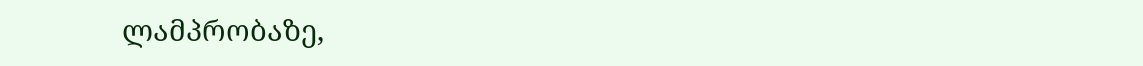ლამპრობაზე,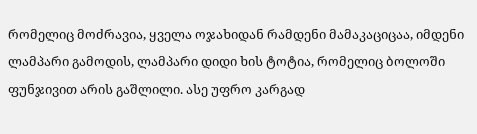რომელიც მოძრავია, ყველა ოჯახიდან რამდენი მამაკაციცაა, იმდენი ლამპარი გამოდის, ლამპარი დიდი ხის ტოტია, რომელიც ბოლოში ფუნჯივით არის გაშლილი. ასე უფრო კარგად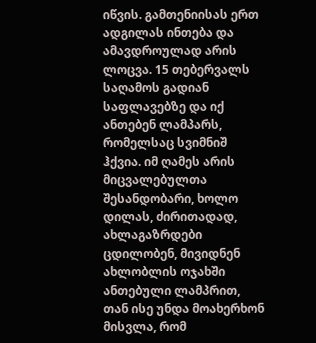იწვის. გამთენიისას ერთ ადგილას ინთება და ამავდროულად არის ლოცვა. 15 თებერვალს საღამოს გადიან საფლავებზე და იქ ანთებენ ლამპარს, რომელსაც სვიმნიშ ჰქვია. იმ ღამეს არის მიცვალებულთა შესანდობარი, ხოლო დილას, ძირითადად, ახლაგაზრდები ცდილობენ, მივიდნენ ახლობლის ოჯახში ანთებული ლამპრით, თან ისე უნდა მოახერხონ მისვლა, რომ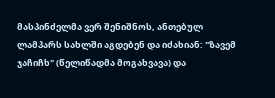მასპინძელმა ვერ შენიშნოს, ანთებულ ლამპარს სახლში აგდებენ და იძახიან: "ზავემ ჯაჩიჩხ" (წელიწადმა მოგახვავა) და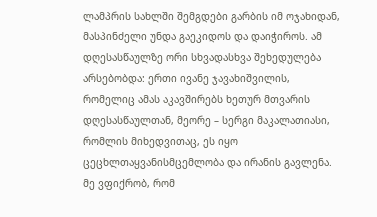ლამპრის სახლში შემგდები გარბის იმ ოჯახიდან, მასპინძელი უნდა გაეკიდოს და დაიჭიროს. ამ დღესასწაულზე ორი სხვადასხვა შეხედულება არსებობდა: ერთი ივანე ჯავახიშვილის, რომელიც ამას აკავშირებს ხეთურ მთვარის დღესასწაულთან, მეორე – სერგი მაკალათიასი, რომლის მიხედვითაც, ეს იყო ცეცხლთაყვანისმცემლობა და ირანის გავლენა. მე ვფიქრობ, რომ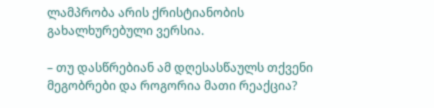ლამპრობა არის ქრისტიანობის გახალხურებული ვერსია.

– თუ დასწრებიან ამ დღესასწაულს თქვენი მეგობრები და როგორია მათი რეაქცია?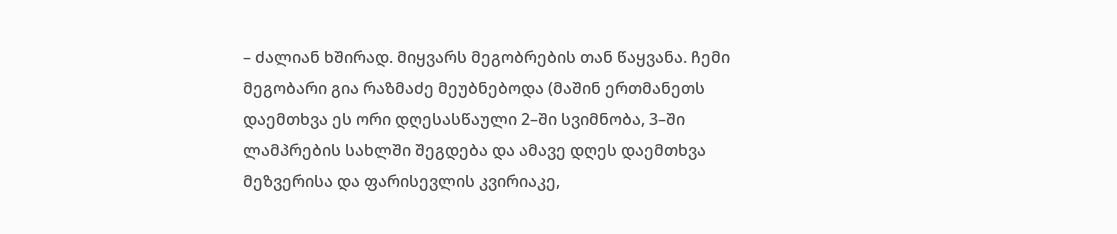– ძალიან ხშირად. მიყვარს მეგობრების თან წაყვანა. ჩემი მეგობარი გია რაზმაძე მეუბნებოდა (მაშინ ერთმანეთს დაემთხვა ეს ორი დღესასწაული 2–ში სვიმნობა, 3–ში ლამპრების სახლში შეგდება და ამავე დღეს დაემთხვა მეზვერისა და ფარისევლის კვირიაკე,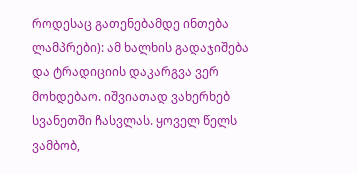როდესაც გათენებამდე ინთება ლამპრები): ამ ხალხის გადაჯიშება და ტრადიციის დაკარგვა ვერ მოხდებაო. იშვიათად ვახერხებ სვანეთში ჩასვლას. ყოველ წელს ვამბობ,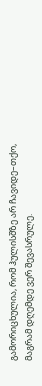გამორიცხულია, რომ ჰულისშზე არ ჩავიდე–თქო, მაგრამ დღემდე ვერ შევასრულე.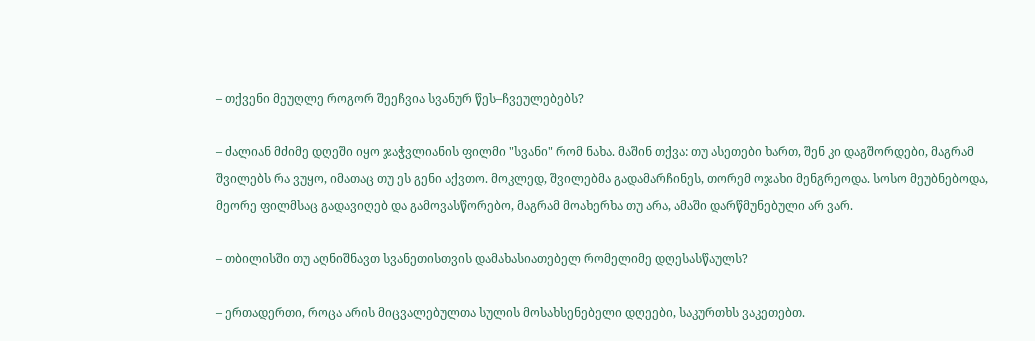– თქვენი მეუღლე როგორ შეეჩვია სვანურ წეს–ჩვეულებებს?

– ძალიან მძიმე დღეში იყო ჯაჭვლიანის ფილმი "სვანი" რომ ნახა. მაშინ თქვა: თუ ასეთები ხართ, შენ კი დაგშორდები, მაგრამ შვილებს რა ვუყო, იმათაც თუ ეს გენი აქვთო. მოკლედ, შვილებმა გადამარჩინეს, თორემ ოჯახი მენგრეოდა. სოსო მეუბნებოდა, მეორე ფილმსაც გადავიღებ და გამოვასწორებო, მაგრამ მოახერხა თუ არა, ამაში დარწმუნებული არ ვარ.

– თბილისში თუ აღნიშნავთ სვანეთისთვის დამახასიათებელ რომელიმე დღესასწაულს?

– ერთადერთი, როცა არის მიცვალებულთა სულის მოსახსენებელი დღეები, საკურთხს ვაკეთებთ.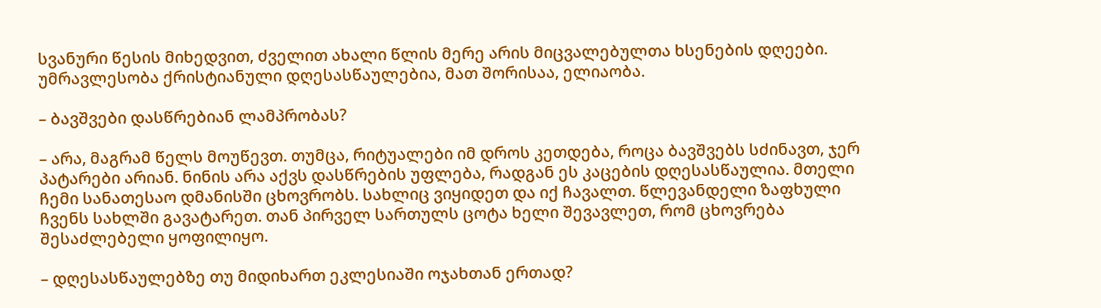სვანური წესის მიხედვით, ძველით ახალი წლის მერე არის მიცვალებულთა ხსენების დღეები. უმრავლესობა ქრისტიანული დღესასწაულებია, მათ შორისაა, ელიაობა.

– ბავშვები დასწრებიან ლამპრობას?

– არა, მაგრამ წელს მოუწევთ. თუმცა, რიტუალები იმ დროს კეთდება, როცა ბავშვებს სძინავთ, ჯერ პატარები არიან. ნინის არა აქვს დასწრების უფლება, რადგან ეს კაცების დღესასწაულია. მთელი ჩემი სანათესაო დმანისში ცხოვრობს. სახლიც ვიყიდეთ და იქ ჩავალთ. წლევანდელი ზაფხული ჩვენს სახლში გავატარეთ. თან პირველ სართულს ცოტა ხელი შევავლეთ, რომ ცხოვრება შესაძლებელი ყოფილიყო.

– დღესასწაულებზე თუ მიდიხართ ეკლესიაში ოჯახთან ერთად?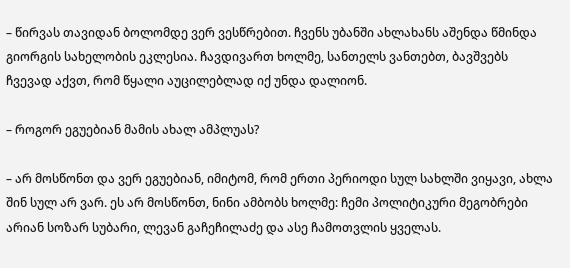– წირვას თავიდან ბოლომდე ვერ ვესწრებით. ჩვენს უბანში ახლახანს აშენდა წმინდა გიორგის სახელობის ეკლესია. ჩავდივართ ხოლმე, სანთელს ვანთებთ, ბავშვებს ჩვევად აქვთ, რომ წყალი აუცილებლად იქ უნდა დალიონ.

– როგორ ეგუებიან მამის ახალ ამპლუას?

– არ მოსწონთ და ვერ ეგუებიან, იმიტომ, რომ ერთი პერიოდი სულ სახლში ვიყავი, ახლა შინ სულ არ ვარ. ეს არ მოსწონთ, ნინი ამბობს ხოლმე: ჩემი პოლიტიკური მეგობრები არიან სოზარ სუბარი, ლევან გაჩეჩილაძე და ასე ჩამოთვლის ყველას.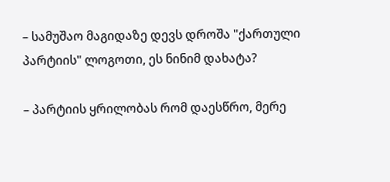– სამუშაო მაგიდაზე დევს დროშა "ქართული პარტიის" ლოგოთი, ეს ნინიმ დახატა?

– პარტიის ყრილობას რომ დაესწრო, მერე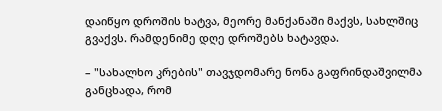დაიწყო დროშის ხატვა, მეორე მანქანაში მაქვს, სახლშიც გვაქვს. რამდენიმე დღე დროშებს ხატავდა.

– "სახალხო კრების" თავჯდომარე ნონა გაფრინდაშვილმა განცხადა, რომ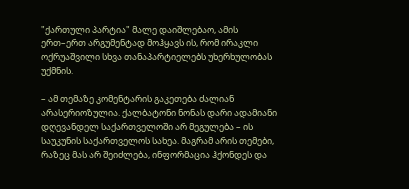"ქართული პარტია" მალე დაიშლებაო, ამის ერთ–ერთ არგუმენტად მოჰყავს ის, რომ ირაკლი ოქრუაშვილი სხვა თანაპარტიელებს უხერხულობას უქმნის.

– ამ თემაზე კომენტარის გაკეთება ძალიან არასერიოზულია. ქალბატონი ნონას დარი ადამიანი დღევანდელ საქართველოში არ მეგულება – ის საუკუნის საქართველოს სახეა. მაგრამ არის თემები, რაზეც მას არ შეიძლება, ინფორმაცია ჰქონდეს და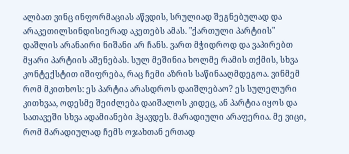ალბათ ვინც ინფორმაციას აწვდის, სრულიად შეგნებულად და არაკეთილსინდისიერად აკეთებს ამას. "ქართული პარტიის" დაშლის არანაირი ნიშანი არ ჩანს. ვართ მჭიდროდ და ვაპირებთ მყარი პარტიის აშენებას. სულ მეშინია ხოლმე რამის თქმის, სხვა კონტექსტით იშიფრება, რაც ჩემი აზრის საწინააღმდეგოა. ვინმემ რომ მკითხოს: ეს პარტია არასდროს დაიშლებაო? ეს სულელური კითხვაა, ოდესმე შეიძლება დაიშალოს კიდეც, ან პარტია იყოს და სათავეში სხვა ადამიანები ჰყავდეს. მარადიული არაფერია. მე ვიცი, რომ მარადიულად ჩემს ოჯახთან ერთად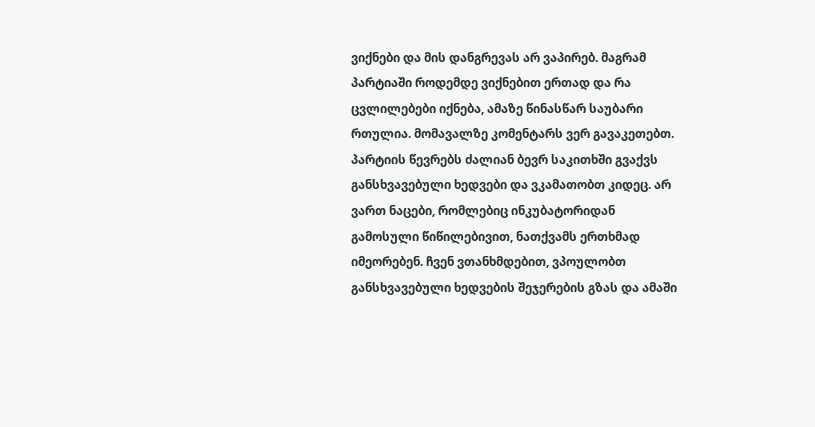ვიქნები და მის დანგრევას არ ვაპირებ. მაგრამ პარტიაში როდემდე ვიქნებით ერთად და რა ცვლილებები იქნება, ამაზე წინასწარ საუბარი რთულია. მომავალზე კომენტარს ვერ გავაკეთებთ. პარტიის წევრებს ძალიან ბევრ საკითხში გვაქვს განსხვავებული ხედვები და ვკამათობთ კიდეც. არ ვართ ნაცები, რომლებიც ინკუბატორიდან გამოსული წიწილებივით, ნათქვამს ერთხმად იმეორებენ. ჩვენ ვთანხმდებით, ვპოულობთ განსხვავებული ხედვების შეჯერების გზას და ამაში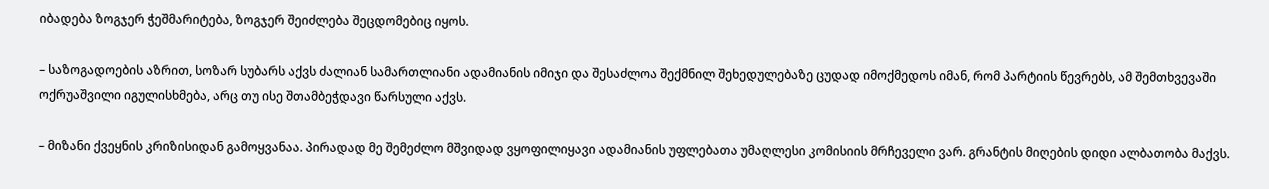იბადება ზოგჯერ ჭეშმარიტება, ზოგჯერ შეიძლება შეცდომებიც იყოს.

– საზოგადოების აზრით, სოზარ სუბარს აქვს ძალიან სამართლიანი ადამიანის იმიჯი და შესაძლოა შექმნილ შეხედულებაზე ცუდად იმოქმედოს იმან, რომ პარტიის წევრებს, ამ შემთხვევაში ოქრუაშვილი იგულისხმება, არც თუ ისე შთამბეჭდავი წარსული აქვს.

– მიზანი ქვეყნის კრიზისიდან გამოყვანაა. პირადად მე შემეძლო მშვიდად ვყოფილიყავი ადამიანის უფლებათა უმაღლესი კომისიის მრჩეველი ვარ. გრანტის მიღების დიდი ალბათობა მაქვს.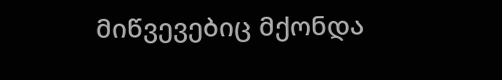მიწვევებიც მქონდა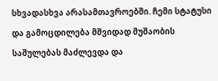სხვადასხვა არასამთავროებში. ჩემი სტატუსი და გამოცდილება მშვიდად მუშაობის საშულებას მაძლევდა და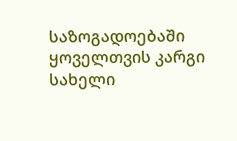საზოგადოებაში ყოველთვის კარგი სახელი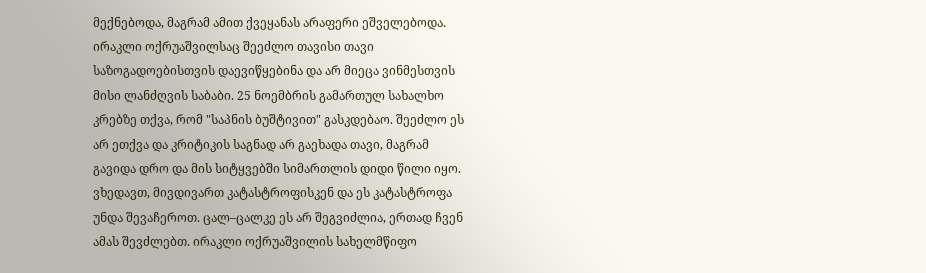მექნებოდა, მაგრამ ამით ქვეყანას არაფერი ეშველებოდა. ირაკლი ოქრუაშვილსაც შეეძლო თავისი თავი საზოგადოებისთვის დაევიწყებინა და არ მიეცა ვინმესთვის მისი ლანძღვის საბაბი. 25 ნოემბრის გამართულ სახალხო კრებზე თქვა, რომ "საპნის ბუშტივით" გასკდებაო. შეეძლო ეს არ ეთქვა და კრიტიკის საგნად არ გაეხადა თავი, მაგრამ გავიდა დრო და მის სიტყვებში სიმართლის დიდი წილი იყო. ვხედავთ, მივდივართ კატასტროფისკენ და ეს კატასტროფა უნდა შევაჩეროთ. ცალ–ცალკე ეს არ შეგვიძლია, ერთად ჩვენ ამას შევძლებთ. ირაკლი ოქრუაშვილის სახელმწიფო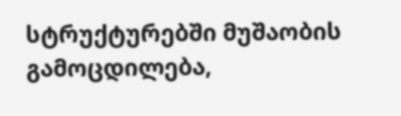სტრუქტურებში მუშაობის გამოცდილება,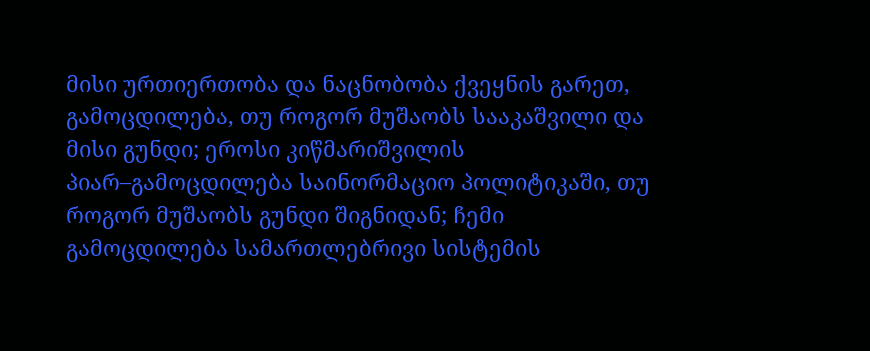მისი ურთიერთობა და ნაცნობობა ქვეყნის გარეთ, გამოცდილება, თუ როგორ მუშაობს სააკაშვილი და მისი გუნდი; ეროსი კიწმარიშვილის პიარ–გამოცდილება საინორმაციო პოლიტიკაში, თუ როგორ მუშაობს გუნდი შიგნიდან; ჩემი გამოცდილება სამართლებრივი სისტემის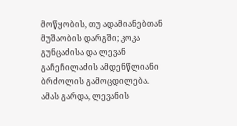მოწყობის, თუ ადამიანებთან მუშაობის დარგში; კოკა გუნცაძისა და ლევან გაჩეჩილაძის ამდენწლიანი ბრძოლის გამოცდილება. ამას გარდა, ლევანის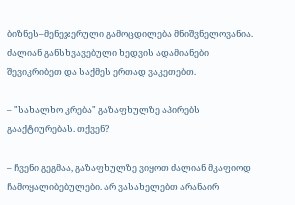ბიზნეს–მენეჯერული გამოცდილება მნიშვნელოვანია. ძალიან განსხვავებული ხედვის ადამიანები შევიკრიბეთ და საქმეს ერთად ვაკეთებთ.

– "სახალხო კრება" გაზაფხულზე აპირებს გააქტიურებას. თქვენ?

– ჩვენი გეგმაა, გაზაფხულზე ვიყოთ ძალიან მკაფიოდ ჩამოყალიბებულები. არ ვასახელებთ არანაირ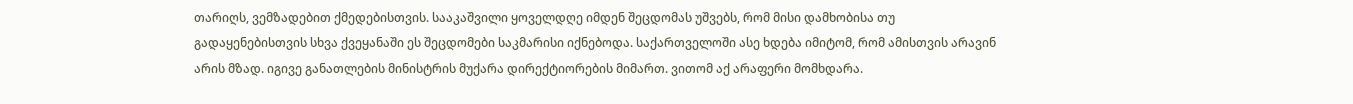თარიღს, ვემზადებით ქმედებისთვის. სააკაშვილი ყოველდღე იმდენ შეცდომას უშვებს, რომ მისი დამხობისა თუ გადაყენებისთვის სხვა ქვეყანაში ეს შეცდომები საკმარისი იქნებოდა. საქართველოში ასე ხდება იმიტომ, რომ ამისთვის არავინ არის მზად. იგივე განათლების მინისტრის მუქარა დირექტიორების მიმართ. ვითომ აქ არაფერი მომხდარა.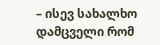– ისევ სახალხო დამცველი რომ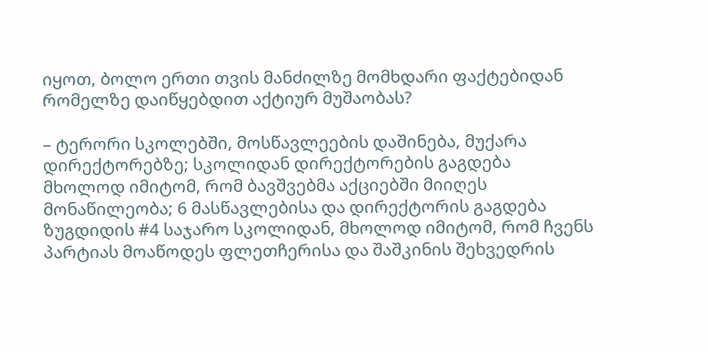იყოთ, ბოლო ერთი თვის მანძილზე მომხდარი ფაქტებიდან რომელზე დაიწყებდით აქტიურ მუშაობას?

– ტერორი სკოლებში, მოსწავლეების დაშინება, მუქარა დირექტორებზე; სკოლიდან დირექტორების გაგდება მხოლოდ იმიტომ, რომ ბავშვებმა აქციებში მიიღეს მონაწილეობა; 6 მასწავლებისა და დირექტორის გაგდება ზუგდიდის #4 საჯარო სკოლიდან, მხოლოდ იმიტომ, რომ ჩვენს პარტიას მოაწოდეს ფლეთჩერისა და შაშკინის შეხვედრის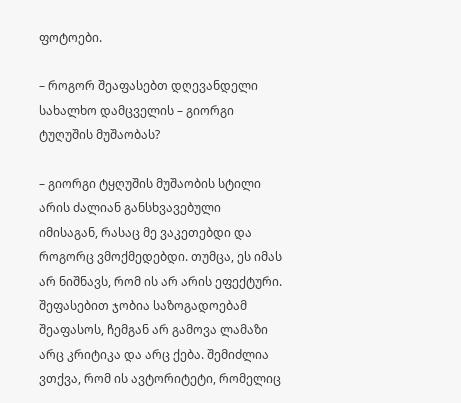ფოტოები.

– როგორ შეაფასებთ დღევანდელი სახალხო დამცველის – გიორგი ტუღუშის მუშაობას?

– გიორგი ტყღუშის მუშაობის სტილი არის ძალიან განსხვავებული იმისაგან, რასაც მე ვაკეთებდი და როგორც ვმოქმედებდი. თუმცა, ეს იმას არ ნიშნავს, რომ ის არ არის ეფექტური. შეფასებით ჯობია საზოგადოებამ შეაფასოს, ჩემგან არ გამოვა ლამაზი არც კრიტიკა და არც ქება. შემიძლია ვთქვა, რომ ის ავტორიტეტი, რომელიც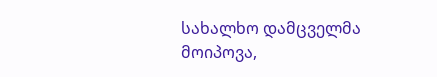სახალხო დამცველმა მოიპოვა,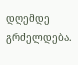დღემდე გრძელდება.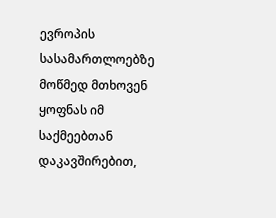ევროპის სასამართლოებზე მოწმედ მთხოვენ ყოფნას იმ საქმეებთან დაკავშირებით,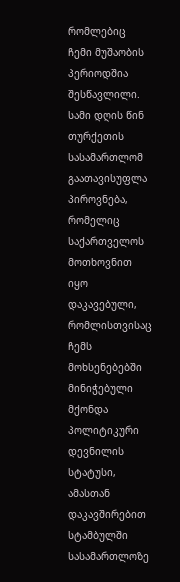რომლებიც ჩემი მუშაობის პერიოდშია შესწავლილი. სამი დღის წინ თურქეთის სასამართლომ გაათავისუფლა პიროვნება, რომელიც საქართველოს მოთხოვნით იყო დაკავებული, რომლისთვისაც ჩემს მოხსენებებში მინიჭებული მქონდა პოლიტიკური დევნილის სტატუსი, ამასთან დაკავშირებით სტამბულში სასამართლოზე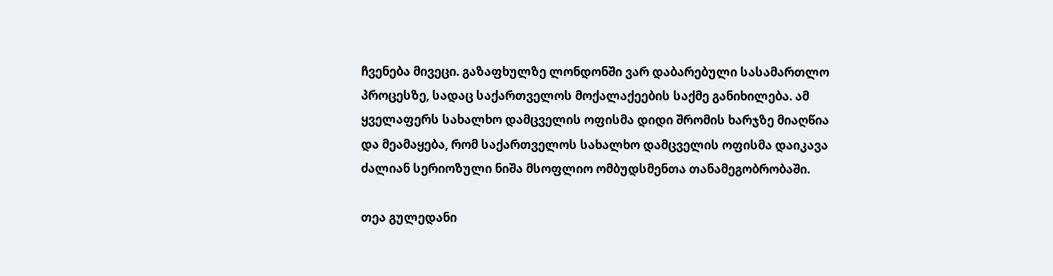ჩვენება მივეცი. გაზაფხულზე ლონდონში ვარ დაბარებული სასამართლო პროცესზე, სადაც საქართველოს მოქალაქეების საქმე განიხილება. ამ ყველაფერს სახალხო დამცველის ოფისმა დიდი შრომის ხარჯზე მიაღწია და მეამაყება, რომ საქართველოს სახალხო დამცველის ოფისმა დაიკავა ძალიან სერიოზული ნიშა მსოფლიო ომბუდსმენთა თანამეგობრობაში.

თეა გულედანი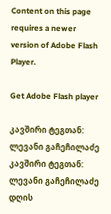Content on this page requires a newer version of Adobe Flash Player.

Get Adobe Flash player

კავშირი ტეგთან: ლევანი გაჩეჩილაძე
კავშირი ტეგთან: ლევანი გაჩეჩილაძე
დღის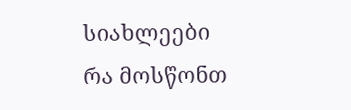სიახლეები
რა მოსწონთ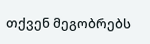თქვენ მეგობრებს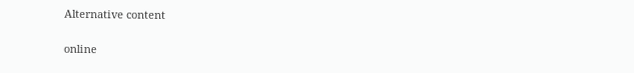Alternative content

online